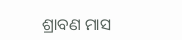ଶ୍ରାବଣ ମାସ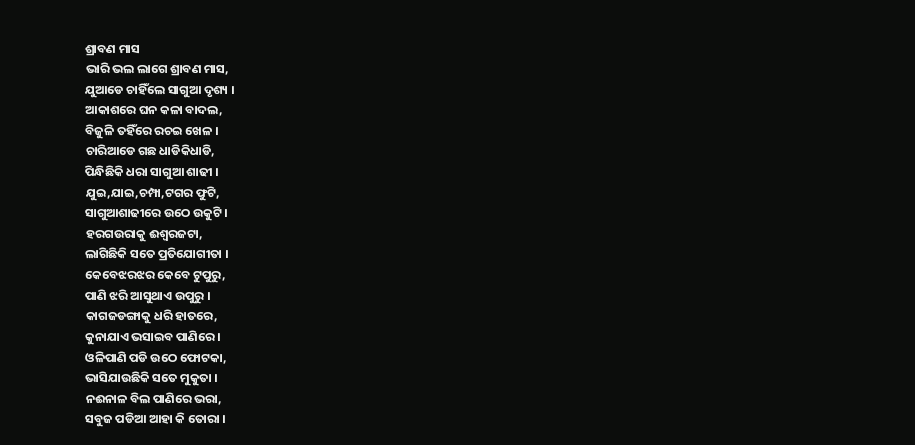ଶ୍ରାବଣ ମାସ
ଭାରି ଭଲ ଲାଗେ ଶ୍ରାବଣ ମାସ,
ଯୁଆଡେ ଚାହିଁଲେ ସାଗୁଆ ଦୃଶ୍ୟ ।
ଆକାଶରେ ଘନ କଳା ବାଦଲ,
ବିଜୁଳି ତହିଁରେ ରଚଇ ଖେଳ ।
ଚାରିଆଡେ ଗଛ ଧାଡିକିଧାଡି,
ପିନ୍ଧିଛିକି ଧରା ସାଗୁଆ ଶାଢୀ ।
ଯୁଇ,ଯାଇ,ଚମ୍ପା,ଟଗର ଫୁଟି,
ସାଗୁଆଶାଢୀରେ ଉଠେ ଉକୁଟି ।
ହରଗଉରାକୁ ଈଶ୍ୱରଜଟା,
ଲାଗିଛିକି ସତେ ପ୍ରତିଯୋଗୀତା ।
କେବେଝରଝର କେବେ ଟୁପୁରୁ,
ପାଣି ଝରି ଆସୁଥାଏ ଉପୁରୁ ।
କାଗଜଡଙ୍ଗାକୁ ଧରି ହାତରେ,
କୁନାଯାଏ ଭସାଇବ ପାଣିରେ ।
ଓଳିପାଣି ପଡି ଉଠେ ଫୋଟକା,
ଭାସିଯାଉଛିକି ସତେ ମୁକୁତା ।
ନଈନାଳ ବିଲ ପାଣିରେ ଭରା,
ସବୁଜ ପଡିଆ ଆହା କି ତୋରା ।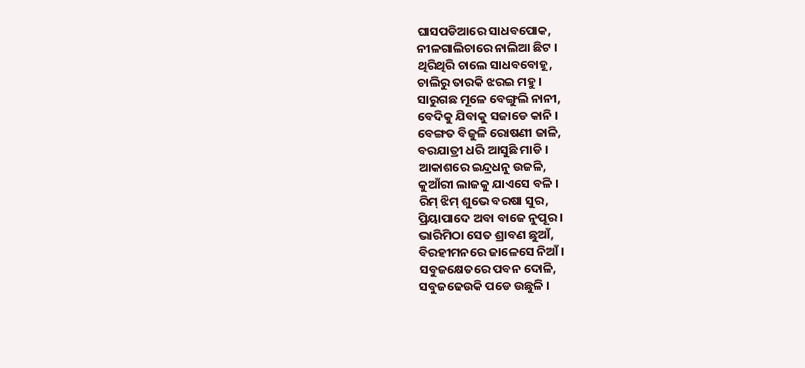ଘାସପଡିଆରେ ସାଧବପୋକ,
ନୀଳଗାଲିଚାରେ ନାଲିଆ ଛିଟ ।
ଥିରିଥିରି ଚାଲେ ସାଧବବୋହୂ,
ଚାଲିରୁ ତାରକି ଝରଇ ମହୁ ।
ସାରୁଗଛ ମୂଳେ ବେଙ୍ଗୁଲି ନାନୀ,
ବେଦିକୁ ଯିବାକୁ ସଜାଡେ କାନି ।
ବେଙ୍ଗତ ବିଜୁଳି ରୋଷଣୀ ଜାଳି,
ବରଯାତ୍ରୀ ଧରି ଆସୁଛି ମାଡି ।
ଆକାଶରେ ଇନ୍ଦ୍ରଧନୁ ଉଜଳି,
କୁଆଁରୀ ଲାଜକୁ ଯାଏସେ ବଳି ।
ରିମ୍ ଝିମ୍ ଶୁଭେ ବରଷା ସୁର,
ପ୍ରିୟାପାଦେ ଅବା ବାଜେ ନୁପୂର ।
ଭାରିମିଠା ସେତ ଶ୍ରାବଣ ଛୁଆଁ,
ବିରହୀମନରେ ଜାଳେସେ ନିଆଁ ।
ସବୁଜକ୍ଷେତରେ ପବନ ଦୋଳି,
ସବୁଜଢେଉକି ପଡେ ଉଛୁଳି ।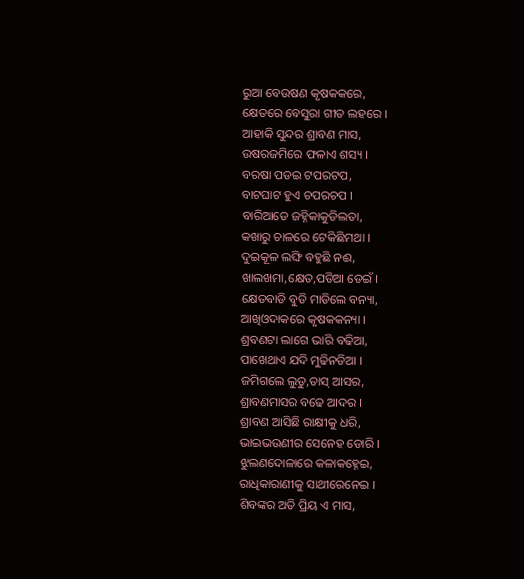ରୁଆ ବେଉଷଣ କୃଷକକରେ,
କ୍ଷେତରେ ବେସୁରା ଗୀତ ଲହରେ ।
ଆହାକି ସୁନ୍ଦର ଶ୍ରାବଣ ମାସ,
ଉଷରଜମିରେ ଫଳାଏ ଶସ୍ୟ ।
ବରଷା ପଡଇ ଟପରଟପ,
ବାଟଘାଟ ହୁଏ ଚପରଚପ ।
ବାରିଆଡେ ଜହ୍ନିକାକୁଡିଲତା,
କଖାରୁ ଚାଳରେ ଟେକିଛିମଥା ।
ଦୁଇକୂଳ ଲଙ୍ଘି ବହୁଛି ନଈ,
ଖାଲଖମା,କ୍ଷେତ,ପଡିଆ ଡେଇଁ ।
କ୍ଷେତବାଡି ବୁଡି ମାଡିଲେ ବନ୍ୟା,
ଆଖିଓଦାକରେ କୃଷକକନ୍ୟା ।
ଶ୍ରବଣଟା ଲାଗେ ଭାରି ବଢିଆ,
ପାଖେଥାଏ ଯଦି ମୁଢିନଡିଆ ।
ଜମିଗଲେ ଲୁଡୁ,ତାସ୍ ଆସର,
ଶ୍ରାବଣମାସର ବଢେ ଆଦର ।
ଶ୍ରାବଣ ଆସିଛି ରାକ୍ଷୀକୁ ଧରି,
ଭାଇଭଉଣୀର ସେନେହ ଡୋରି ।
ଝୁଲଣଦୋଳାରେ କଳାକହ୍ନେଇ,
ରାଧିକାରାଣୀକୁ ସାଥୀରେନେଇ ।
ଶିବଙ୍କର ଅତି ପ୍ରିୟ ଏ ମାସ,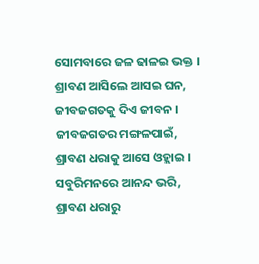ସୋମବାରେ ଜଳ ଢାଳଇ ଭକ୍ତ ।
ଶ୍ରାବଣ ଆସିଲେ ଆସଇ ଘନ,
ଜୀବଜଗତକୁ ଦିଏ ଜୀବନ ।
ଜୀବଜଗତର ମଙ୍ଗଳପାଇଁ,
ଶ୍ରାବଣ ଧରାକୁ ଆସେ ଓହ୍ଲାଇ ।
ସବୁରିମନରେ ଆନନ୍ଦ ଭରି,
ଶ୍ରାବଣ ଧରାରୁ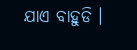ଯାଏ ବାହୁଡି ।